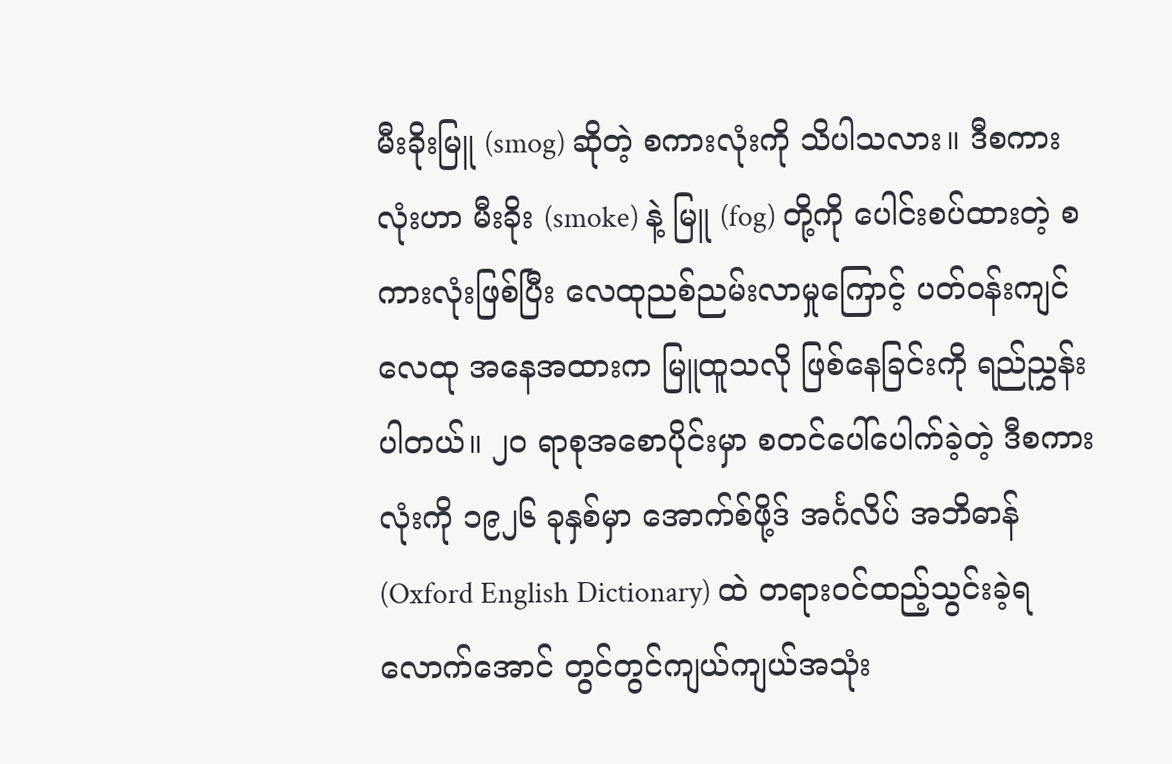မီးခိုးမြူ (smog) ဆိုတဲ့ စကားလုံးကို သိပါသလား။ ဒီစကားလုံးဟာ မီးခိုး (smoke) နဲ့ မြူ (fog) တို့ကို ပေါင်းစပ်ထားတဲ့ စကားလုံးဖြစ်ပြီး လေထုညစ်ညမ်းလာမှုကြောင့် ပတ်ဝန်းကျင်လေထု အနေအထားက မြူထူသလို ဖြစ်နေခြင်းကို ရည်ညွှန်းပါတယ်။ ၂၀ ရာစုအစောပိုင်းမှာ စတင်ပေါ်ပေါက်ခဲ့တဲ့ ဒီစကားလုံးကို ၁၉၂၆ ခုနှစ်မှာ အောက်စ်ဖို့ဒ် အင်္ဂလိပ် အဘိဓာန် (Oxford English Dictionary) ထဲ တရားဝင်ထည့်သွင်းခဲ့ရလောက်အောင် တွင်တွင်ကျယ်ကျယ်အသုံး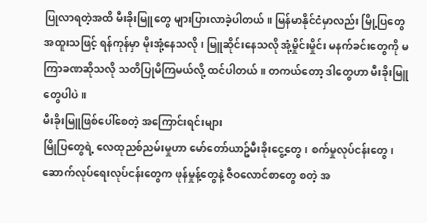ပြုလာရတဲ့အထိ မီးခိုးမြူတွေ များပြားလာခဲ့ပါတယ်။ မြန်မာနိုင်ငံမှာလည်း မြို့ပြတွေ အထူးသဖြင့် ရန်ကုန်မှာ မိုးအုံ့နေသလို၊ မြူဆိုင်းနေသလို အုံ့မှိုင်းမှိုင်း မနက်ခင်းတွေကို မကြာခဏဆိုသလို သတိပြုမိကြမယ်လို့ ထင်ပါတယ်။ တကယ်တော့ ဒါတွေဟာ မီးခိုးမြူတွေပါပဲ။
မီးခိုးမြူဖြစ်ပေါ်စေတဲ့ အကြောင်းရင်းများ
မြိုပြတွေရဲ့ လေထုညစ်ညမ်းမှုဟာ မော်တော်ယာဥ်မီးခိုးငွေ့တွေ၊ စက်မှုလုပ်ငန်းတွေ၊ ဆောက်လုပ်ရေးလုပ်ငန်းတွေက ဖုန်မှုန့်တွေနဲ့ ဇီဝလောင်စာတွေ စတဲ့ အ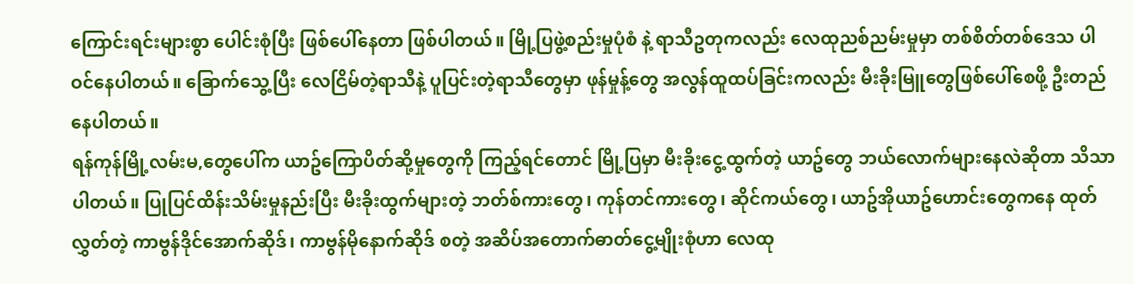ကြောင်းရင်းများစွာ ပေါင်းစုံပြီး ဖြစ်ပေါ်နေတာ ဖြစ်ပါတယ်။ မြို့ပြဖွဲ့စည်းမှုပုံစံ နဲ့ ရာသီဥတုကလည်း လေထုညစ်ညမ်းမှုမှာ တစ်စိတ်တစ်ဒေသ ပါဝင်နေပါတယ်။ ခြောက်သွေ့ပြီး လေငြိမ်တဲ့ရာသီနဲ့ ပူပြင်းတဲ့ရာသီတွေမှာ ဖုန်မှုန့်တွေ အလွန်ထူထပ်ခြင်းကလည်း မီးခိုးမြူတွေဖြစ်ပေါ်စေဖို့ ဦးတည်နေပါတယ်။
ရန်ကုန်မြို့လမ်းမ,တွေပေါ်က ယာဥ်ကြောပိတ်ဆို့မှုတွေကို ကြည့်ရင်တောင် မြို့ပြမှာ မီးခိုးငွေ့ထွက်တဲ့ ယာဥ်တွေ ဘယ်လောက်များနေလဲဆိုတာ သိသာပါတယ်။ ပြုပြင်ထိန်းသိမ်းမှုနည်းပြီး မီးခိုးထွက်များတဲ့ ဘတ်စ်ကားတွေ၊ ကုန်တင်ကားတွေ၊ ဆိုင်ကယ်တွေ၊ ယာဥ်အိုယာဥ်ဟောင်းတွေကနေ ထုတ်လွှတ်တဲ့ ကာဗွန်ဒိုင်အောက်ဆိုဒ်၊ ကာဗွန်မိုနောက်ဆိုဒ် စတဲ့ အဆိပ်အတောက်ဓာတ်ငွေ့မျိုးစုံဟာ လေထု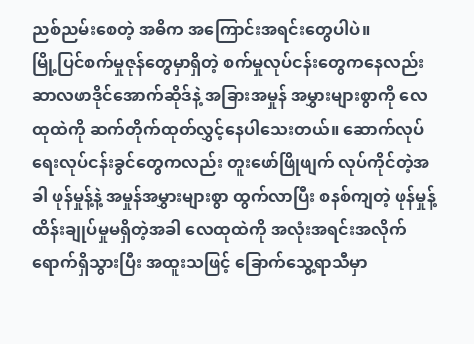ညစ်ညမ်းစေတဲ့ အဓိက အကြောင်းအရင်းတွေပါပဲ။
မြို့ပြင်စက်မှုဇုန်တွေမှာရှိတဲ့ စက်မှုလုပ်ငန်းတွေကနေလည်း ဆာလဖာဒိုင်အောက်ဆိုဒ်နဲ့ အခြားအမှုန် အမွှားများစွာကို လေထုထဲကို ဆက်တိုက်ထုတ်လွှင့်နေပါသေးတယ်။ ဆောက်လုပ်ရေးလုပ်ငန်းခွင်တွေကလည်း တူးဖော်ဖြိုဖျက် လုပ်ကိုင်တဲ့အခါ ဖုန်မှုန့်နဲ့ အမှုန်အမွှားများစွာ ထွက်လာပြီး စနစ်ကျတဲ့ ဖုန်မှုန့်ထိန်းချုပ်မှုမရှိတဲ့အခါ လေထုထဲကို အလုံးအရင်းအလိုက် ရောက်ရှိသွားပြီး အထူးသဖြင့် ခြောက်သွေ့ရာသီမှာ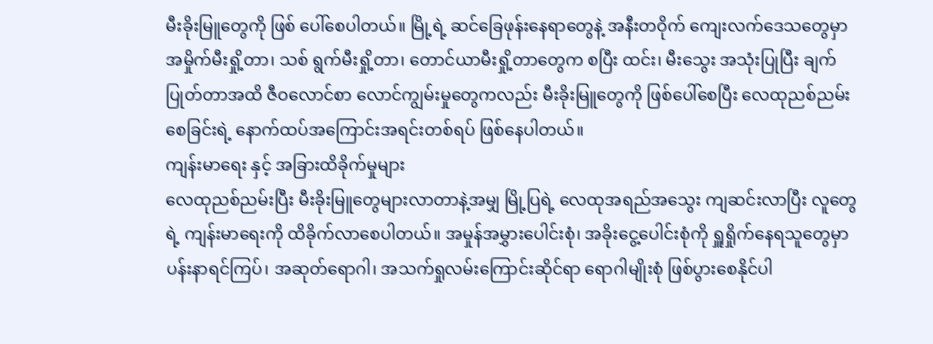မီးခိုးမြူတွေကို ဖြစ် ပေါ်စေပါတယ်။ မြို့ရဲ့ ဆင်ခြေဖုန်းနေရာတွေနဲ့ အနီးတဝိုက် ကျေးလက်ဒေသတွေမှာ အမှိုက်မီးရှို့တာ၊ သစ် ရွက်မီးရှို့တာ၊ တောင်ယာမီးရှို့တာတွေက စပြီး ထင်း၊ မီးသွေး အသုံးပြုပြီး ချက်ပြုတ်တာအထိ ဇီဝလောင်စာ လောင်ကျွမ်းမှုတွေကလည်း မီးခိုးမြူတွေကို ဖြစ်ပေါ်စေပြီး လေထုညစ်ညမ်းစေခြင်းရဲ့ နောက်ထပ်အကြောင်းအရင်းတစ်ရပ် ဖြစ်နေပါတယ်။
ကျန်းမာရေး နှင့် အခြားထိခိုက်မှုများ
လေထုညစ်ညမ်းပြီး မီးခိုးမြူတွေများလာတာနဲ့အမျှ မြို့ပြရဲ့ လေထုအရည်အသွေး ကျဆင်းလာပြီး လူတွေရဲ့ ကျန်းမာရေးကို ထိခိုက်လာစေပါတယ်။ အမှုန်အမွှားပေါင်းစုံ၊ အခိုးငွေ့ပေါင်းစုံကို ရှူရှိုက်နေရသူတွေမှာ ပန်းနာရင်ကြပ်၊ အဆုတ်ရောဂါ၊ အသက်ရှုလမ်းကြောင်းဆိုင်ရာ ရောဂါမျိုးစုံ ဖြစ်ပွားစေနိုင်ပါ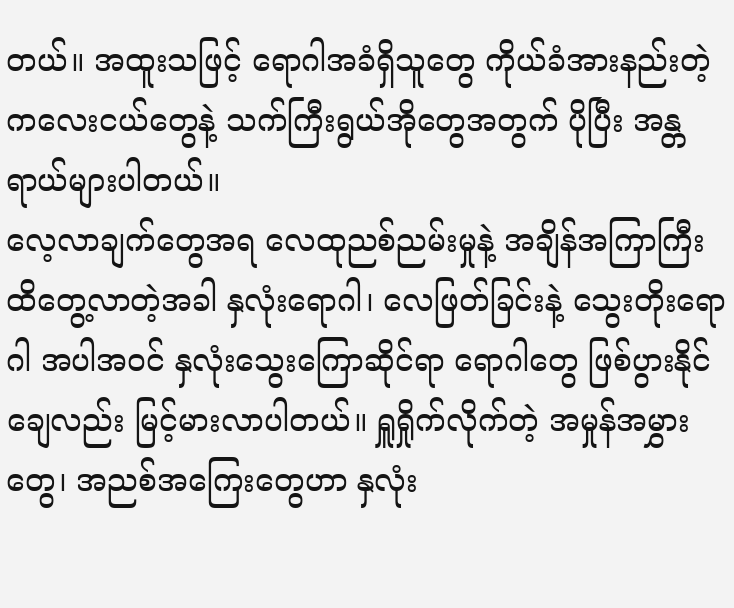တယ်။ အထူးသဖြင့် ရောဂါအခံရှိသူတွေ ကိုယ်ခံအားနည်းတဲ့ ကလေးငယ်တွေနဲ့ သက်ကြီးရွယ်အိုတွေအတွက် ပိုပြီး အန္တရာယ်များပါတယ်။
လေ့လာချက်တွေအရ လေထုညစ်ညမ်းမှုနဲ့ အချိန်အကြာကြီး ထိတွေ့လာတဲ့အခါ နှလုံးရောဂါ၊ လေဖြတ်ခြင်းနဲ့ သွေးတိုးရောဂါ အပါအဝင် နှလုံးသွေးကြောဆိုင်ရာ ရောဂါတွေ ဖြစ်ပွားနိုင်ချေလည်း မြင့်မားလာပါတယ်။ ရှူရှိုက်လိုက်တဲ့ အမှုန်အမွှားတွေ၊ အညစ်အကြေးတွေဟာ နှလုံး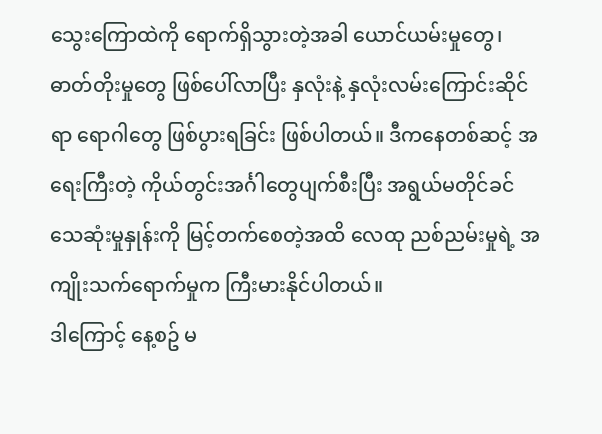သွေးကြောထဲကို ရောက်ရှိသွားတဲ့အခါ ယောင်ယမ်းမှုတွေ၊ ဓာတ်တိုးမှုတွေ ဖြစ်ပေါ်လာပြီး နှလုံးနဲ့ နှလုံးလမ်းကြောင်းဆိုင်ရာ ရောဂါတွေ ဖြစ်ပွားရခြင်း ဖြစ်ပါတယ်။ ဒီကနေတစ်ဆင့် အရေးကြီးတဲ့ ကိုယ်တွင်းအင်္ဂါတွေပျက်စီးပြီး အရွယ်မတိုင်ခင် သေဆုံးမှုနှုန်းကို မြင့်တက်စေတဲ့အထိ လေထု ညစ်ညမ်းမှုရဲ့ အကျိုးသက်ရောက်မှုက ကြီးမားနိုင်ပါတယ်။
ဒါကြောင့် နေ့စဥ် မ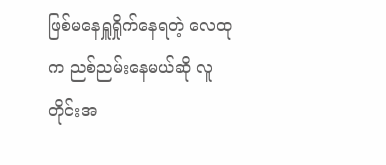ဖြစ်မနေရှူရှိုက်နေရတဲ့ လေထုက ညစ်ညမ်းနေမယ်ဆို လူတိုင်းအ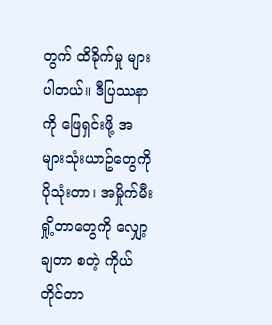တွက် ထိခိုက်မှု များပါတယ်။ ဒီပြဿနာကို ဖြေရှင်းဖို့ အများသုံးယာဥ်တွေကို ပိုသုံးတာ၊ အမှိုက်မီးရှို့တာတွေကို လျှော့ချတာ စတဲ့ ကိုယ်တိုင်တာ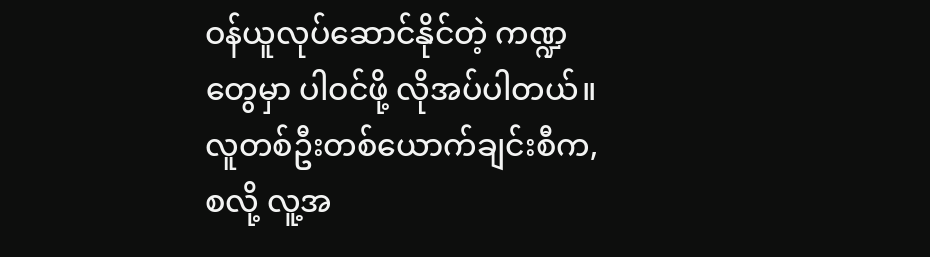ဝန်ယူလုပ်ဆောင်နိုင်တဲ့ ကဏ္ဍတွေမှာ ပါဝင်ဖို့ လိုအပ်ပါတယ်။ လူတစ်ဦးတစ်ယောက်ချင်းစီက,စလို့ လူ့အ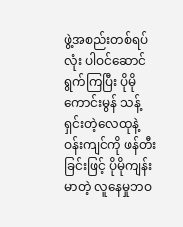ဖွဲ့အစည်းတစ်ရပ်လုံး ပါဝင်ဆောင်ရွက်ကြပြီး ပိုမိုကောင်းမွန် သန့်ရှင်းတဲ့လေထုနဲ့ ဝန်းကျင်ကို ဖန်တီးခြင်းဖြင့် ပိုမိုကျန်းမာတဲ့ လူနေမှုဘဝ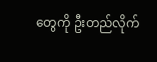တွေကို ဦးတည်လိုက်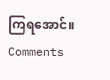ကြရအောင်။
Comments